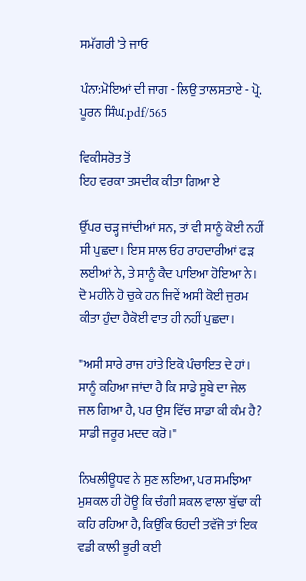ਸਮੱਗਰੀ 'ਤੇ ਜਾਓ

ਪੰਨਾ:ਮੋਇਆਂ ਦੀ ਜਾਗ - ਲਿਉ ਤਾਲਸਤਾਏ - ਪ੍ਰੋ. ਪੂਰਨ ਸਿੰਘ.pdf/565

ਵਿਕੀਸਰੋਤ ਤੋਂ
ਇਹ ਵਰਕਾ ਤਸਦੀਕ ਕੀਤਾ ਗਿਆ ਏ

ਉੱਪਰ ਚੜ੍ਹ ਜਾਂਦੀਆਂ ਸਨ, ਤਾਂ ਵੀ ਸਾਨੂੰ ਕੋਈ ਨਹੀਂ ਸੀ ਪੁਛਦਾ। ਇਸ ਸਾਲ ਓਹ ਰਾਹਦਾਰੀਆਂ ਫੜ ਲਈਆਂ ਨੇ, ਤੇ ਸਾਨੂੰ ਕੈਦ ਪਾਇਆ ਹੋਇਆ ਨੇ। ਦੋ ਮਹੀਨੇ ਹੋ ਚੁਕੇ ਹਨ ਜਿਵੇਂ ਅਸੀ ਕੋਈ ਜੁਰਮ ਕੀਤਾ ਹੁੰਦਾ ਹੈਕੋਈ ਵਾਤ ਹੀ ਨਹੀਂ ਪੁਛਦਾ।

"ਅਸੀ ਸਾਰੇ ਰਾਜ ਹਾਂਤੇ ਇਕੋ ਪੰਚਾਇਤ ਦੇ ਹਾਂ। ਸਾਨੂੰ ਕਹਿਆ ਜਾਂਦਾ ਹੈ ਕਿ ਸਾਡੇ ਸੂਬੇ ਦਾ ਜੇਲ ਜਲ ਗਿਆ ਹੈ, ਪਰ ਉਸ ਵਿੱਚ ਸਾਡਾ ਕੀ ਕੰਮ ਹੈ? ਸਾਡੀ ਜਰੂਰ ਮਦਦ ਕਰੋ।"

ਨਿਖਲੀਊਧਵ ਨੇ ਸੁਣ ਲਇਆ, ਪਰ ਸਮਝਿਆ ਮੁਸ਼ਕਲ ਹੀ ਹੋਊ ਕਿ ਚੰਗੀ ਸ਼ਕਲ ਵਾਲਾ ਬੁੱਢਾ ਕੀ ਕਹਿ ਰਹਿਆ ਹੈ, ਕਿਉਂਕਿ ਓਹਦੀ ਤਵੱਜੋ ਤਾਂ ਇਕ ਵਡੀ ਕਾਲੀ ਭੂਰੀ ਕਈ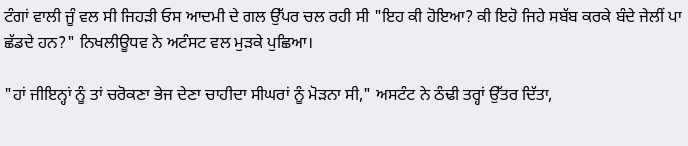ਟੰਗਾਂ ਵਾਲੀ ਜੂੰ ਵਲ ਸੀ ਜਿਹੜੀ ਓਸ ਆਦਮੀ ਦੇ ਗਲ ਉੱਪਰ ਚਲ ਰਹੀ ਸੀ "ਇਹ ਕੀ ਹੋਇਆ? ਕੀ ਇਹੋ ਜਿਹੇ ਸਬੱਬ ਕਰਕੇ ਬੰਦੇ ਜੇਲੀਂ ਪਾ ਛੱਡਦੇ ਹਨ?" ਨਿਖਲੀਊਧਵ ਨੇ ਅਟੰਸਟ ਵਲ ਮੁੜਕੇ ਪੁਛਿਆ।

"ਹਾਂ ਜੀਇਨ੍ਹਾਂ ਨੂੰ ਤਾਂ ਚਰੋਕਣਾ ਭੇਜ ਦੇਣਾ ਚਾਹੀਦਾ ਸੀਘਰਾਂ ਨੂੰ ਮੋੜਨਾ ਸੀ," ਅਸਟੰਟ ਨੇ ਠੰਢੀ ਤਰ੍ਹਾਂ ਉੱਤਰ ਦਿੱਤਾ,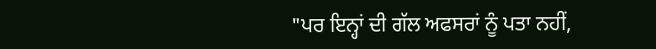"ਪਰ ਇਨ੍ਹਾਂ ਦੀ ਗੱਲ ਅਫਸਰਾਂ ਨੂੰ ਪਤਾ ਨਹੀਂ,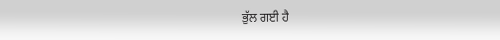ਭੁੱਲ ਗਈ ਹੈ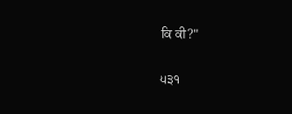ਕਿ ਕੀ?"

੫੩੧